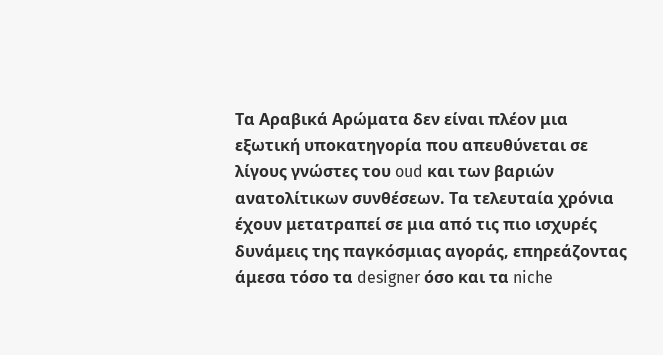Τα Αραβικά Αρώματα δεν είναι πλέον μια εξωτική υποκατηγορία που απευθύνεται σε λίγους γνώστες του oud και των βαριών ανατολίτικων συνθέσεων. Τα τελευταία χρόνια έχουν μετατραπεί σε μια από τις πιο ισχυρές δυνάμεις της παγκόσμιας αγοράς, επηρεάζοντας άμεσα τόσο τα designer όσο και τα niche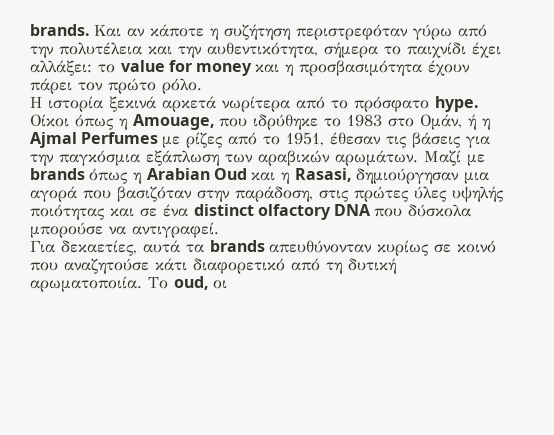brands. Και αν κάποτε η συζήτηση περιστρεφόταν γύρω από την πολυτέλεια και την αυθεντικότητα, σήμερα το παιχνίδι έχει αλλάξει: το value for money και η προσβασιμότητα έχουν πάρει τον πρώτο ρόλο.
Η ιστορία ξεκινά αρκετά νωρίτερα από το πρόσφατο hype. Οίκοι όπως η Amouage, που ιδρύθηκε το 1983 στο Ομάν, ή η Ajmal Perfumes με ρίζες από το 1951, έθεσαν τις βάσεις για την παγκόσμια εξάπλωση των αραβικών αρωμάτων. Μαζί με brands όπως η Arabian Oud και η Rasasi, δημιούργησαν μια αγορά που βασιζόταν στην παράδοση, στις πρώτες ύλες υψηλής ποιότητας και σε ένα distinct olfactory DNA που δύσκολα μπορούσε να αντιγραφεί.
Για δεκαετίες, αυτά τα brands απευθύνονταν κυρίως σε κοινό που αναζητούσε κάτι διαφορετικό από τη δυτική αρωματοποιία. Το oud, οι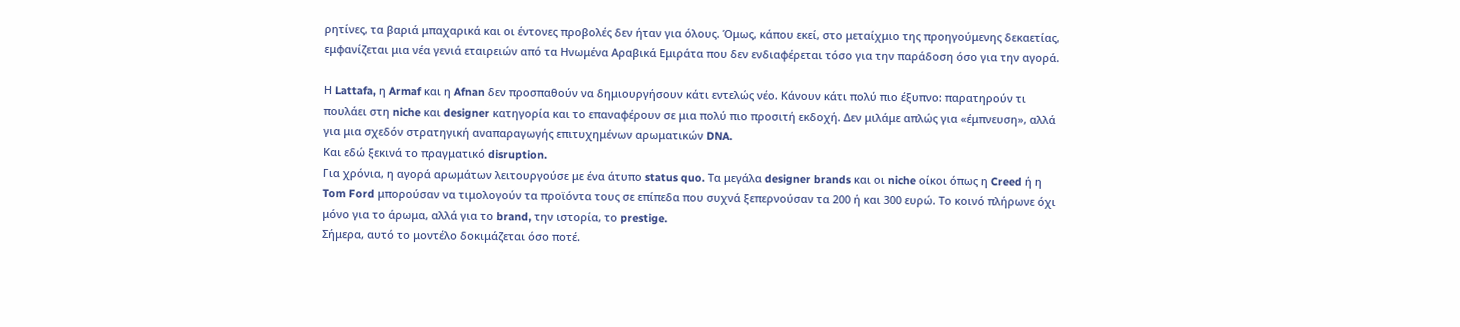ρητίνες, τα βαριά μπαχαρικά και οι έντονες προβολές δεν ήταν για όλους. Όμως, κάπου εκεί, στο μεταίχμιο της προηγούμενης δεκαετίας, εμφανίζεται μια νέα γενιά εταιρειών από τα Ηνωμένα Αραβικά Εμιράτα που δεν ενδιαφέρεται τόσο για την παράδοση όσο για την αγορά.

Η Lattafa, η Armaf και η Afnan δεν προσπαθούν να δημιουργήσουν κάτι εντελώς νέο. Κάνουν κάτι πολύ πιο έξυπνο: παρατηρούν τι πουλάει στη niche και designer κατηγορία και το επαναφέρουν σε μια πολύ πιο προσιτή εκδοχή. Δεν μιλάμε απλώς για «έμπνευση», αλλά για μια σχεδόν στρατηγική αναπαραγωγής επιτυχημένων αρωματικών DNA.
Και εδώ ξεκινά το πραγματικό disruption.
Για χρόνια, η αγορά αρωμάτων λειτουργούσε με ένα άτυπο status quo. Τα μεγάλα designer brands και οι niche οίκοι όπως η Creed ή η Tom Ford μπορούσαν να τιμολογούν τα προϊόντα τους σε επίπεδα που συχνά ξεπερνούσαν τα 200 ή και 300 ευρώ. Το κοινό πλήρωνε όχι μόνο για το άρωμα, αλλά για το brand, την ιστορία, το prestige.
Σήμερα, αυτό το μοντέλο δοκιμάζεται όσο ποτέ.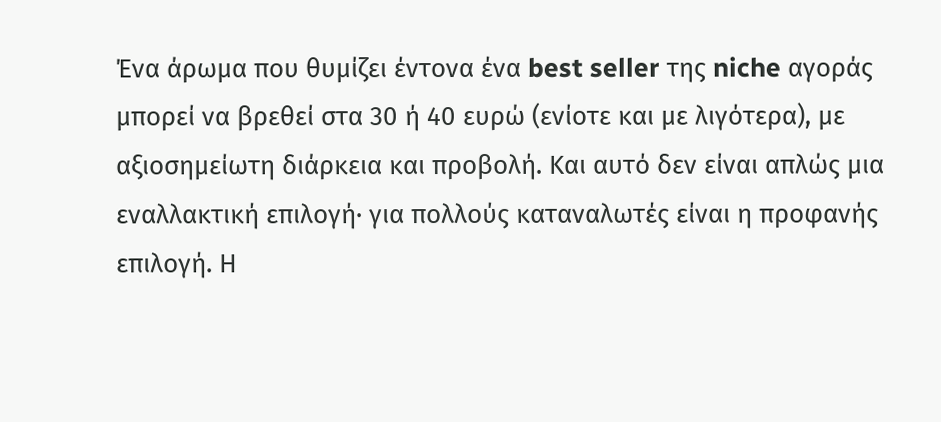Ένα άρωμα που θυμίζει έντονα ένα best seller της niche αγοράς μπορεί να βρεθεί στα 30 ή 40 ευρώ (ενίοτε και με λιγότερα), με αξιοσημείωτη διάρκεια και προβολή. Και αυτό δεν είναι απλώς μια εναλλακτική επιλογή· για πολλούς καταναλωτές είναι η προφανής επιλογή. Η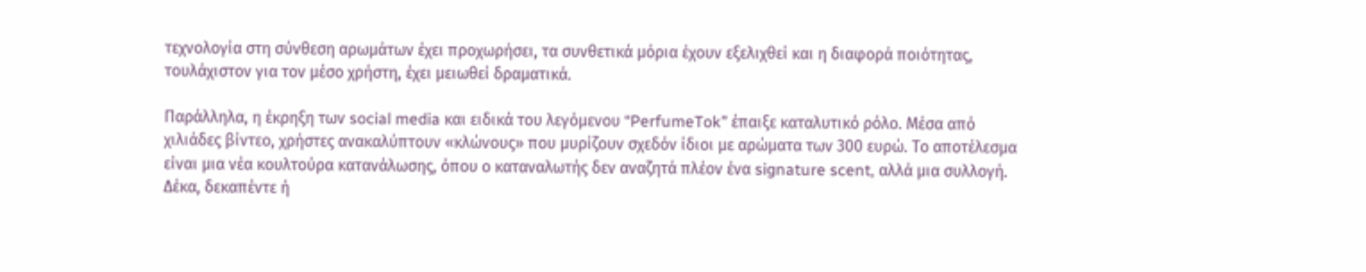τεχνολογία στη σύνθεση αρωμάτων έχει προχωρήσει, τα συνθετικά μόρια έχουν εξελιχθεί και η διαφορά ποιότητας, τουλάχιστον για τον μέσο χρήστη, έχει μειωθεί δραματικά.

Παράλληλα, η έκρηξη των social media και ειδικά του λεγόμενου “PerfumeTok” έπαιξε καταλυτικό ρόλο. Μέσα από χιλιάδες βίντεο, χρήστες ανακαλύπτουν «κλώνους» που μυρίζουν σχεδόν ίδιοι με αρώματα των 300 ευρώ. Το αποτέλεσμα είναι μια νέα κουλτούρα κατανάλωσης, όπου ο καταναλωτής δεν αναζητά πλέον ένα signature scent, αλλά μια συλλογή. Δέκα, δεκαπέντε ή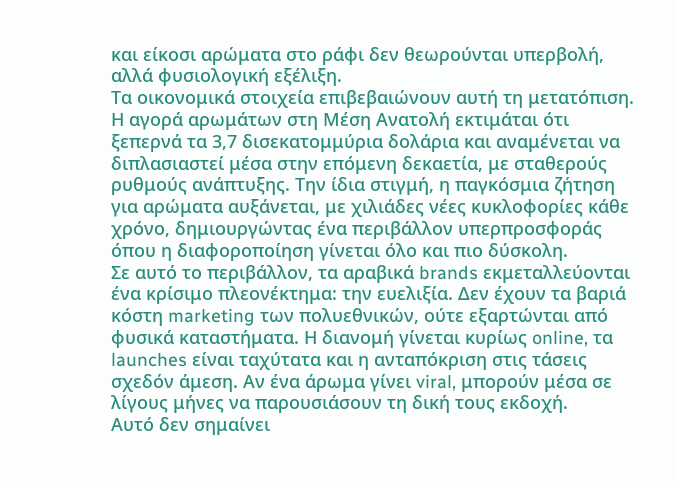και είκοσι αρώματα στο ράφι δεν θεωρούνται υπερβολή, αλλά φυσιολογική εξέλιξη.
Τα οικονομικά στοιχεία επιβεβαιώνουν αυτή τη μετατόπιση. Η αγορά αρωμάτων στη Μέση Ανατολή εκτιμάται ότι ξεπερνά τα 3,7 δισεκατομμύρια δολάρια και αναμένεται να διπλασιαστεί μέσα στην επόμενη δεκαετία, με σταθερούς ρυθμούς ανάπτυξης. Την ίδια στιγμή, η παγκόσμια ζήτηση για αρώματα αυξάνεται, με χιλιάδες νέες κυκλοφορίες κάθε χρόνο, δημιουργώντας ένα περιβάλλον υπερπροσφοράς όπου η διαφοροποίηση γίνεται όλο και πιο δύσκολη.
Σε αυτό το περιβάλλον, τα αραβικά brands εκμεταλλεύονται ένα κρίσιμο πλεονέκτημα: την ευελιξία. Δεν έχουν τα βαριά κόστη marketing των πολυεθνικών, ούτε εξαρτώνται από φυσικά καταστήματα. Η διανομή γίνεται κυρίως online, τα launches είναι ταχύτατα και η ανταπόκριση στις τάσεις σχεδόν άμεση. Αν ένα άρωμα γίνει viral, μπορούν μέσα σε λίγους μήνες να παρουσιάσουν τη δική τους εκδοχή.
Αυτό δεν σημαίνει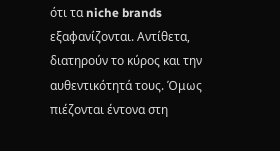ότι τα niche brands εξαφανίζονται. Αντίθετα, διατηρούν το κύρος και την αυθεντικότητά τους. Όμως πιέζονται έντονα στη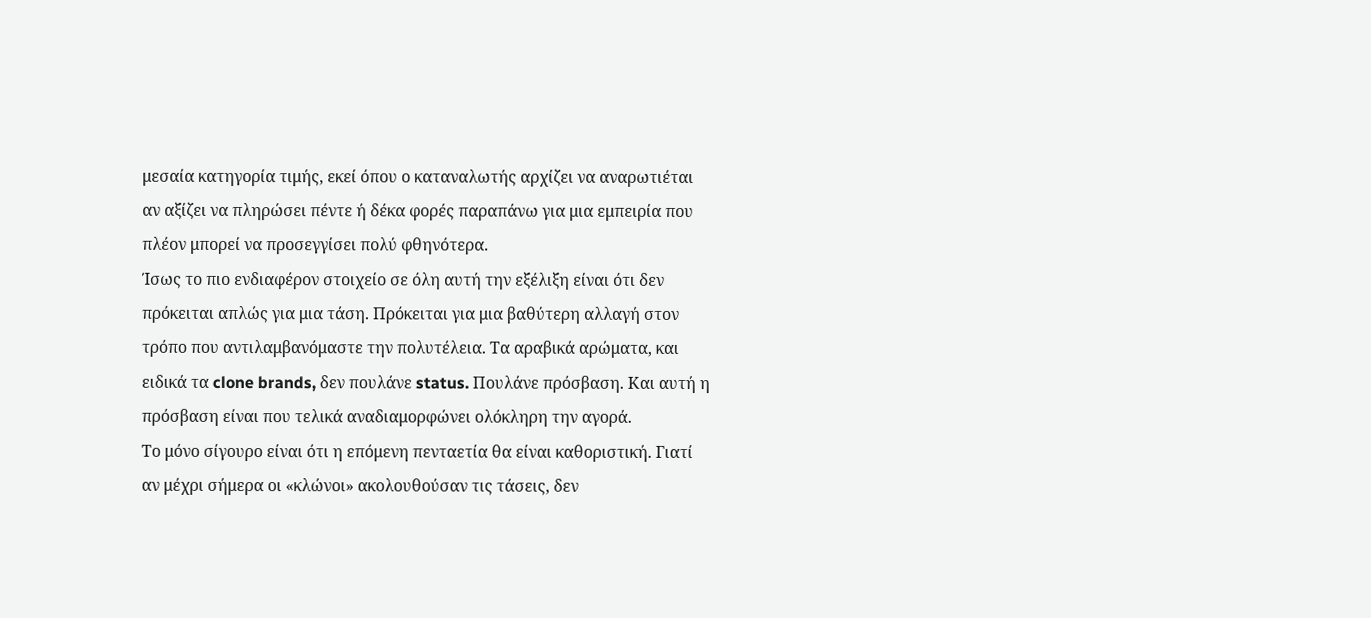μεσαία κατηγορία τιμής, εκεί όπου ο καταναλωτής αρχίζει να αναρωτιέται αν αξίζει να πληρώσει πέντε ή δέκα φορές παραπάνω για μια εμπειρία που πλέον μπορεί να προσεγγίσει πολύ φθηνότερα.
Ίσως το πιο ενδιαφέρον στοιχείο σε όλη αυτή την εξέλιξη είναι ότι δεν πρόκειται απλώς για μια τάση. Πρόκειται για μια βαθύτερη αλλαγή στον τρόπο που αντιλαμβανόμαστε την πολυτέλεια. Τα αραβικά αρώματα, και ειδικά τα clone brands, δεν πουλάνε status. Πουλάνε πρόσβαση. Και αυτή η πρόσβαση είναι που τελικά αναδιαμορφώνει ολόκληρη την αγορά.
Το μόνο σίγουρο είναι ότι η επόμενη πενταετία θα είναι καθοριστική. Γιατί αν μέχρι σήμερα οι «κλώνοι» ακολουθούσαν τις τάσεις, δεν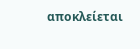αποκλείεται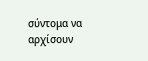σύντομα να αρχίσουν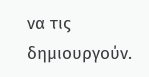να τις δημιουργούν.